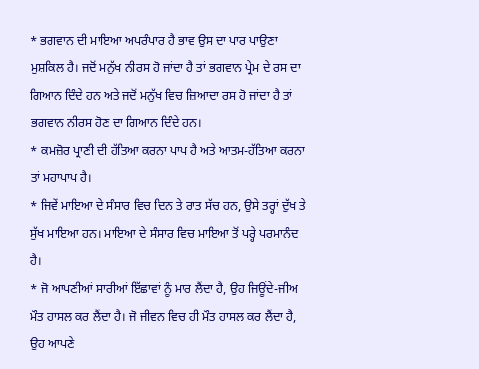* ਭਗਵਾਨ ਦੀ ਮਾਇਆ ਅਪਰੰਪਾਰ ਹੈ ਭਾਵ ਉਸ ਦਾ ਪਾਰ ਪਾਉਣਾ ਮੁਸ਼ਕਿਲ ਹੈ। ਜਦੋਂ ਮਨੁੱਖ ਨੀਰਸ ਹੋ ਜਾਂਦਾ ਹੈ ਤਾਂ ਭਗਵਾਨ ਪ੍ਰੇਮ ਦੇ ਰਸ ਦਾ ਗਿਆਨ ਦਿੰਦੇ ਹਨ ਅਤੇ ਜਦੋਂ ਮਨੁੱਖ ਵਿਚ ਜ਼ਿਆਦਾ ਰਸ ਹੋ ਜਾਂਦਾ ਹੈ ਤਾਂ ਭਗਵਾਨ ਨੀਰਸ ਹੋਣ ਦਾ ਗਿਆਨ ਦਿੰਦੇ ਹਨ।
* ਕਮਜ਼ੋਰ ਪ੍ਰਾਣੀ ਦੀ ਹੱਤਿਆ ਕਰਨਾ ਪਾਪ ਹੈ ਅਤੇ ਆਤਮ-ਹੱਤਿਆ ਕਰਨਾ ਤਾਂ ਮਹਾਪਾਪ ਹੈ।
* ਜਿਵੇਂ ਮਾਇਆ ਦੇ ਸੰਸਾਰ ਵਿਚ ਦਿਨ ਤੇ ਰਾਤ ਸੱਚ ਹਨ, ਉਸੇ ਤਰ੍ਹਾਂ ਦੁੱਖ ਤੇ ਸੁੱਖ ਮਾਇਆ ਹਨ। ਮਾਇਆ ਦੇ ਸੰਸਾਰ ਵਿਚ ਮਾਇਆ ਤੋਂ ਪਰ੍ਹੇ ਪਰਮਾਨੰਦ ਹੈ।
* ਜੋ ਆਪਣੀਆਂ ਸਾਰੀਆਂ ਇੱਛਾਵਾਂ ਨੂੰ ਮਾਰ ਲੈਂਦਾ ਹੈ, ਉਹ ਜਿਊਂਦੇ-ਜੀਅ ਮੌਤ ਹਾਸਲ ਕਰ ਲੈਂਦਾ ਹੈ। ਜੋ ਜੀਵਨ ਵਿਚ ਹੀ ਮੌਤ ਹਾਸਲ ਕਰ ਲੈਂਦਾ ਹੈ, ਉਹ ਆਪਣੇ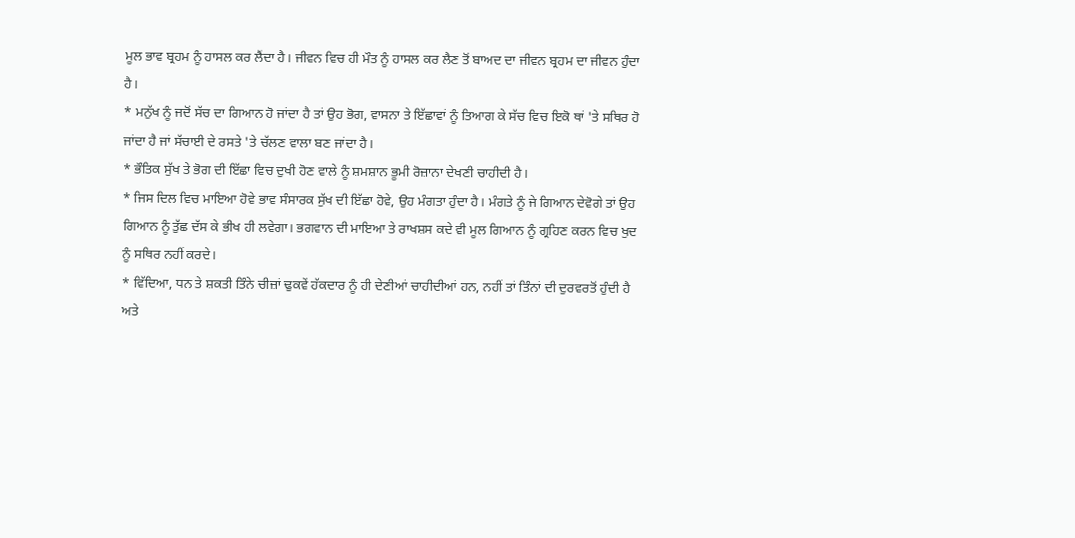ਮੂਲ ਭਾਵ ਬ੍ਰਹਮ ਨੂੰ ਹਾਸਲ ਕਰ ਲੈਂਦਾ ਹੈ। ਜੀਵਨ ਵਿਚ ਹੀ ਮੌਤ ਨੂੰ ਹਾਸਲ ਕਰ ਲੈਣ ਤੋਂ ਬਾਅਦ ਦਾ ਜੀਵਨ ਬ੍ਰਹਮ ਦਾ ਜੀਵਨ ਹੁੰਦਾ ਹੈ।
* ਮਨੁੱਖ ਨੂੰ ਜਦੋਂ ਸੱਚ ਦਾ ਗਿਆਨ ਹੋ ਜਾਂਦਾ ਹੈ ਤਾਂ ਉਹ ਭੋਗ, ਵਾਸਨਾ ਤੇ ਇੱਛਾਵਾਂ ਨੂੰ ਤਿਆਗ ਕੇ ਸੱਚ ਵਿਚ ਇਕੋ ਥਾਂ 'ਤੇ ਸਥਿਰ ਹੋ ਜਾਂਦਾ ਹੈ ਜਾਂ ਸੱਚਾਈ ਦੇ ਰਸਤੇ 'ਤੇ ਚੱਲਣ ਵਾਲਾ ਬਣ ਜਾਂਦਾ ਹੈ।
* ਭੌਤਿਕ ਸੁੱਖ ਤੇ ਭੋਗ ਦੀ ਇੱਛਾ ਵਿਚ ਦੁਖੀ ਹੋਣ ਵਾਲੇ ਨੂੰ ਸ਼ਮਸ਼ਾਨ ਭੂਮੀ ਰੋਜ਼ਾਨਾ ਦੇਖਣੀ ਚਾਹੀਦੀ ਹੈ।
* ਜਿਸ ਦਿਲ ਵਿਚ ਮਾਇਆ ਹੋਵੇ ਭਾਵ ਸੰਸਾਰਕ ਸੁੱਖ ਦੀ ਇੱਛਾ ਹੋਵੇ, ਉਹ ਮੰਗਤਾ ਹੁੰਦਾ ਹੈ। ਮੰਗਤੇ ਨੂੰ ਜੇ ਗਿਆਨ ਦੇਵੋਗੇ ਤਾਂ ਉਹ ਗਿਆਨ ਨੂੰ ਤੁੱਛ ਦੱਸ ਕੇ ਭੀਖ ਹੀ ਲਵੇਗਾ। ਭਗਵਾਨ ਦੀ ਮਾਇਆ ਤੇ ਰਾਖਸ਼ਸ ਕਦੇ ਵੀ ਮੂਲ ਗਿਆਨ ਨੂੰ ਗ੍ਰਹਿਣ ਕਰਨ ਵਿਚ ਖੁਦ ਨੂੰ ਸਥਿਰ ਨਹੀਂ ਕਰਦੇ।
* ਵਿੱਦਿਆ, ਧਨ ਤੇ ਸ਼ਕਤੀ ਤਿੰਨੇ ਚੀਜ਼ਾਂ ਢੁਕਵੇਂ ਹੱਕਦਾਰ ਨੂੰ ਹੀ ਦੇਣੀਆਂ ਚਾਹੀਦੀਆਂ ਹਨ, ਨਹੀਂ ਤਾਂ ਤਿੰਨਾਂ ਦੀ ਦੁਰਵਰਤੋਂ ਹੁੰਦੀ ਹੈ ਅਤੇ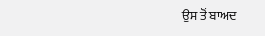ਉਸ ਤੋਂ ਬਾਅਦ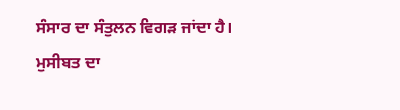ਸੰਸਾਰ ਦਾ ਸੰਤੁਲਨ ਵਿਗੜ ਜਾਂਦਾ ਹੈ।
ਮੁਸੀਬਤ ਦਾ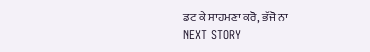ਡਟ ਕੇ ਸਾਹਮਣਾ ਕਰੋ, ਭੱਜੋ ਨਾ
NEXT STORY